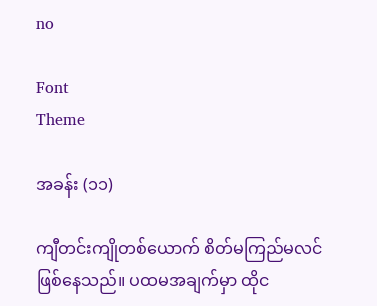no

Font
Theme

အခန်း (၁၁)

ကျီတင်းကျိုတစ်ယောက် စိတ်မကြည်မလင် ဖြစ်နေသည်။ ပထမအချက်မှာ ထိုင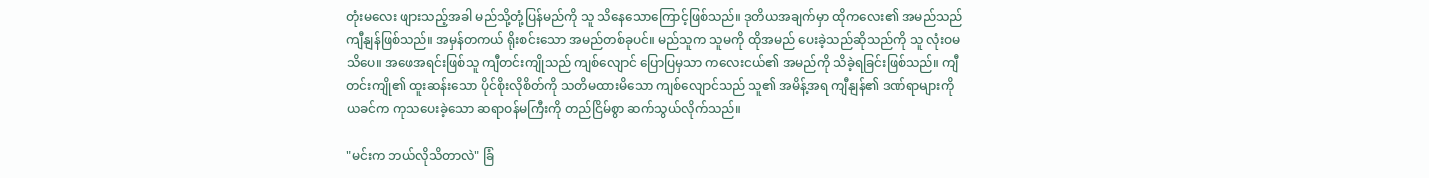တုံးမလေး ဖျားသည့်အခါ မည်သို့တုံ့ပြန်မည်ကို သူ သိနေသောကြောင့်ဖြစ်သည်။ ဒုတိယအချက်မှာ ထိုကလေး၏ အမည်သည် ကျီနျန်ဖြစ်သည်။ အမှန်တကယ် ရိုးစင်းသော အမည်တစ်ခုပင်။ မည်သူက သူမကို ထိုအမည် ပေးခဲ့သည်ဆိုသည်ကို သူ လုံးဝမသိပေ။ အဖေအရင်းဖြစ်သူ ကျီတင်းကျိုသည် ကျစ်လျောင် ပြောပြမှသာ ကလေးငယ်၏ အမည်ကို သိခဲ့ရခြင်းဖြစ်သည်။ ကျီတင်းကျို၏ ထူးဆန်းသော ပိုင်စိုးလိုစိတ်ကို သတိမထားမိသော ကျစ်လျောင်သည် သူ၏ အမိန့်အရ ကျီနျန်၏ ဒဏ်ရာများကို ယခင်က ကုသပေးခဲ့သော ဆရာဝန်မကြီးကို တည်ငြိမ်စွာ ဆက်သွယ်လိုက်သည်။

"မင်းက ဘယ်လိုသိတာလဲ" ခြံ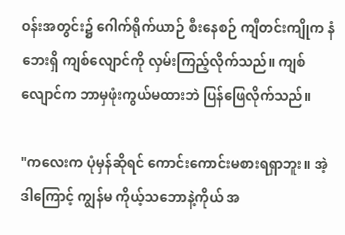ဝန်းအတွင်း၌ ဂေါက်ရိုက်ယာဉ် စီးနေစဉ် ကျီတင်းကျိုက နံဘေးရှိ ကျစ်လျောင်ကို လှမ်းကြည့်လိုက်သည်။ ကျစ်လျောင်က ဘာမှဖုံးကွယ်မထားဘဲ ပြန်ဖြေလိုက်သည်။

"ကလေးက ပုံမှန်ဆိုရင် ကောင်းကောင်းမစားရရှာဘူး။ အဲ့ဒါကြောင့် ကျွန်မ ကိုယ့်သဘောနဲ့ကိုယ် အ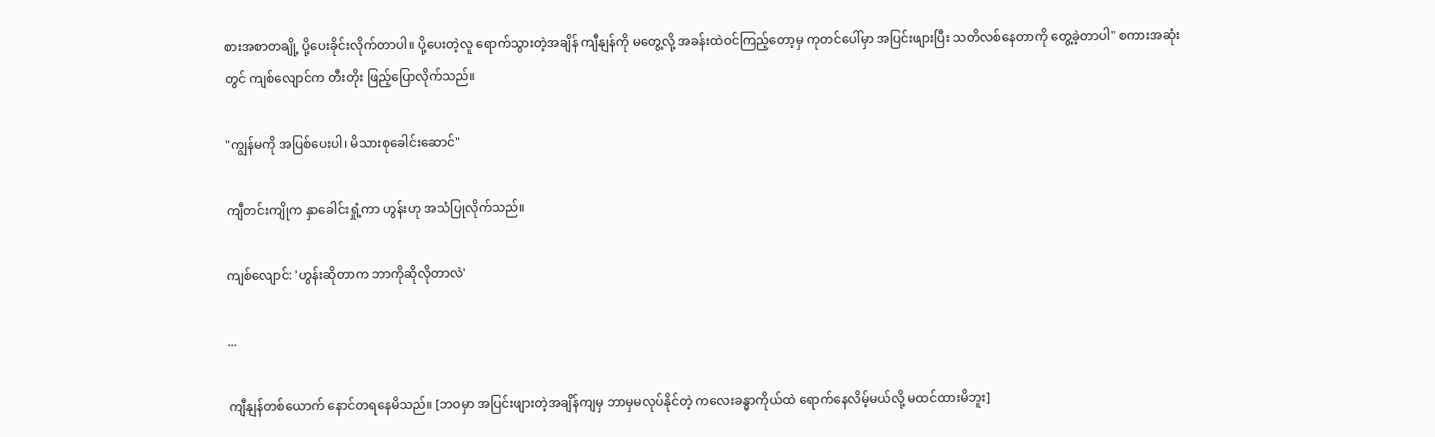စားအစာတချို့ ပို့ပေးခိုင်းလိုက်တာပါ။ ပို့ပေးတဲ့လူ ရောက်သွားတဲ့အချိန် ကျီနျန်ကို မတွေ့လို့ အခန်းထဲဝင်ကြည့်တော့မှ ကုတင်ပေါ်မှာ အပြင်းဖျားပြီး သတိလစ်နေတာကို တွေ့ခဲ့တာပါ" စကားအဆုံးတွင် ကျစ်လျောင်က တီးတိုး ဖြည့်ပြောလိုက်သည်။

"ကျွန်မကို အပြစ်ပေးပါ၊ မိသားစုခေါင်းဆောင်"

ကျီတင်းကျိုက နှာခေါင်းရှုံ့ကာ ဟွန်းဟု အသံပြုလိုက်သည်။

ကျစ်လျောင်: 'ဟွန်းဆိုတာက ဘာကိုဆိုလိုတာလဲ'

...

ကျီနျန်တစ်ယောက် နောင်တရနေမိသည်။ [ဘဝမှာ အပြင်းဖျားတဲ့အချိန်ကျမှ ဘာမှမလုပ်နိုင်တဲ့ ကလေးခန္ဓာကိုယ်ထဲ ရောက်နေလိမ့်မယ်လို့ မထင်ထားမိဘူး]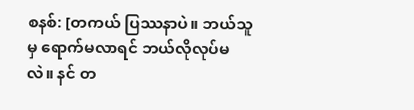စနစ်: [တကယ် ပြဿနာပဲ။ ဘယ်သူမှ ရောက်မလာရင် ဘယ်လိုလုပ်မလဲ။ နင် တ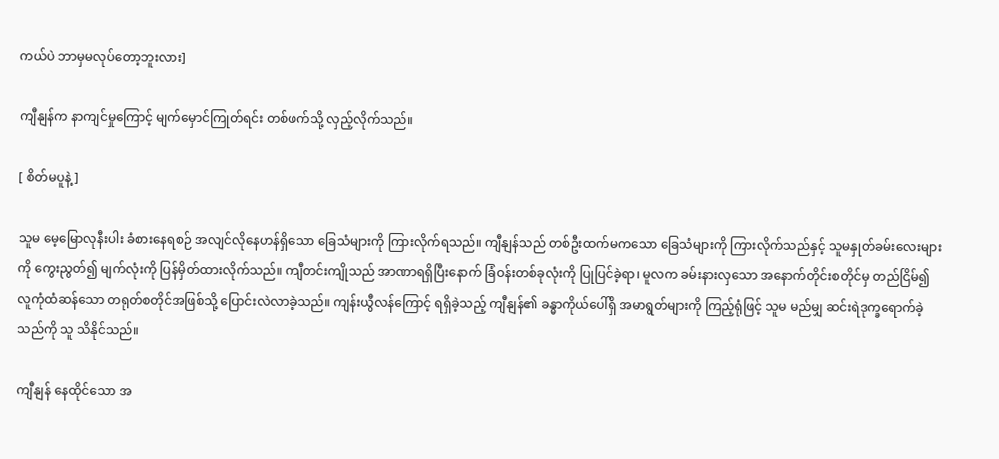ကယ်ပဲ ဘာမှမလုပ်တော့ဘူးလား]

ကျီနျန်က နာကျင်မှုကြောင့် မျက်မှောင်ကြုတ်ရင်း တစ်ဖက်သို့ လှည့်လိုက်သည်။

[ စိတ်မပူနဲ့]

သူမ မေ့မြောလုနီးပါး ခံစားနေရစဉ် အလျင်လိုနေဟန်ရှိသော ခြေသံများကို ကြားလိုက်ရသည်။ ကျီနျန်သည် တစ်ဦးထက်မကသော ခြေသံများကို ကြားလိုက်သည်နှင့် သူမနှုတ်ခမ်းလေးများကို ကွေးညွတ်၍ မျက်လုံးကို ပြန်မှိတ်ထားလိုက်သည်။ ကျီတင်းကျိုသည် အာဏာရရှိပြီးနောက် ခြံဝန်းတစ်ခုလုံးကို ပြုပြင်ခဲ့ရာ၊ မူလက ခမ်းနားလှသော အနောက်တိုင်းစတိုင်မှ တည်ငြိမ်၍ လူကုံထံဆန်သော တရုတ်စတိုင်အဖြစ်သို့ ပြောင်းလဲလာခဲ့သည်။ ကျန်းယွီလန်ကြောင့် ရရှိခဲ့သည့် ကျီနျန်၏ ခန္ဓာကိုယ်ပေါ်ရှိ အမာရွတ်များကို ကြည့်ရုံဖြင့် သူမ မည်မျှ ဆင်းရဲဒုက္ခရောက်ခဲ့သည်ကို သူ သိနိုင်သည်။

ကျီနျန် နေထိုင်သော အ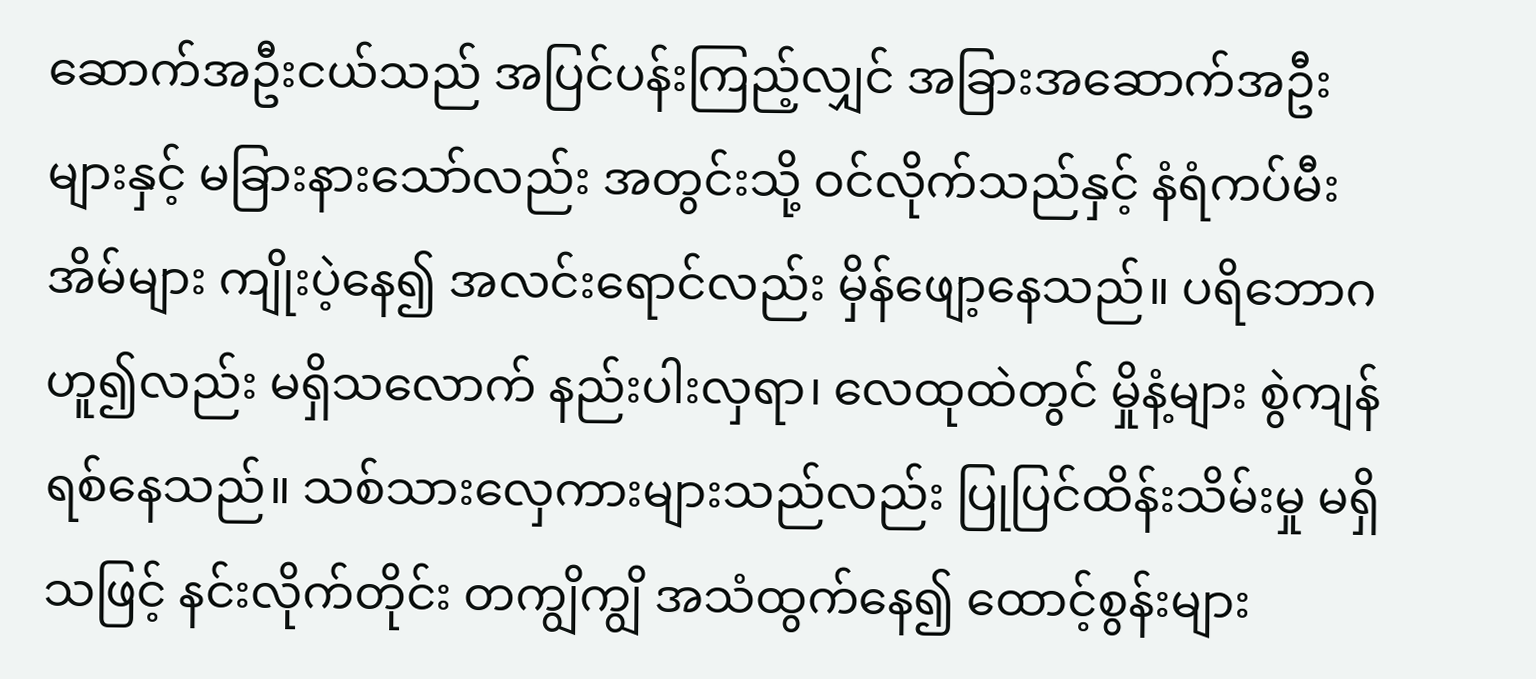ဆောက်အဦးငယ်သည် အပြင်ပန်းကြည့်လျှင် အခြားအဆောက်အဦးများနှင့် မခြားနားသော်လည်း အတွင်းသို့ ဝင်လိုက်သည်နှင့် နံရံကပ်မီးအိမ်များ ကျိုးပဲ့နေ၍ အလင်းရောင်လည်း မှိန်ဖျော့နေသည်။ ပရိဘောဂဟူ၍လည်း မရှိသလောက် နည်းပါးလှရာ၊ လေထုထဲတွင် မှိုနံ့များ စွဲကျန်ရစ်နေသည်။ သစ်သားလှေကားများသည်လည်း ပြုပြင်ထိန်းသိမ်းမှု မရှိသဖြင့် နင်းလိုက်တိုင်း တကျွိကျွိ အသံထွက်နေ၍ ထောင့်စွန်းများ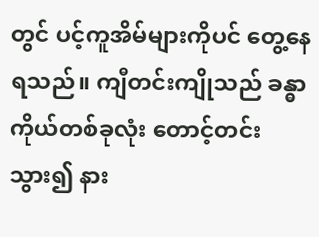တွင် ပင့်ကူအိမ်များကိုပင် တွေ့နေရသည်။ ကျီတင်းကျိုသည် ခန္ဓာကိုယ်တစ်ခုလုံး တောင့်တင်းသွား၍ နား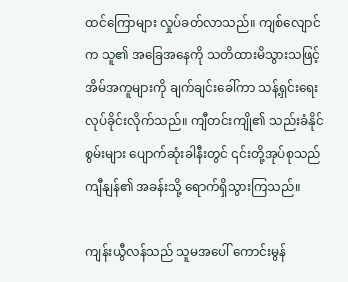ထင်ကြောများ လှုပ်ခတ်လာသည်။ ကျစ်လျောင်က သူ၏ အခြေအနေကို သတိထားမိသွားသဖြင့် အိမ်အကူများကို ချက်ချင်းခေါ်ကာ သန့်ရှင်းရေး လုပ်ခိုင်းလိုက်သည်။ ကျီတင်းကျို၏ သည်းခံနိုင်စွမ်းများ ပျောက်ဆုံးခါနီးတွင် ၎င်းတို့အုပ်စုသည် ကျီနျန်၏ အခန်းသို့ ရောက်ရှိသွားကြသည်။

ကျန်းယွီလန်သည် သူမအပေါ် ကောင်းမွန်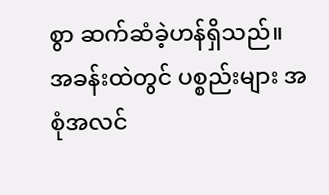စွာ ဆက်ဆံခဲ့ဟန်ရှိသည်။ အခန်းထဲတွင် ပစ္စည်းများ အစုံအလင်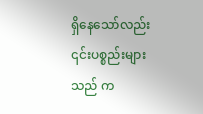ရှိနေသော်လည်း ၎င်းပစ္စည်းများသည် က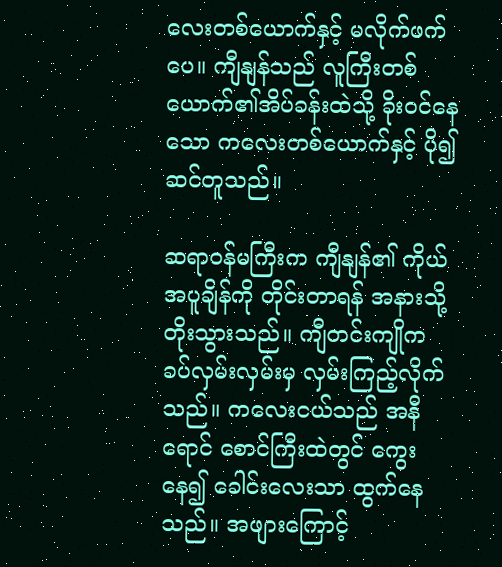လေးတစ်ယောက်နှင့် မလိုက်ဖက်ပေ။ ကျီနျန်သည် လူကြီးတစ်ယောက်၏အိပ်ခန်းထဲသို့ ခိုးဝင်နေသော ကလေးတစ်ယောက်နှင့် ပို၍ဆင်တူသည်။

ဆရာဝန်မကြီးက ကျီနျန်၏ ကိုယ်အပူချိန်ကို တိုင်းတာရန် အနားသို့ တိုးသွားသည်။ ကျီတင်းကျိုက ခပ်လှမ်းလှမ်းမှ လှမ်းကြည့်လိုက်သည်။ ကလေးငယ်သည် အနီရောင် စောင်ကြီးထဲတွင် ကွေးနေ၍ ခေါင်းလေးသာ ထွက်နေသည်။ အဖျားကြောင့်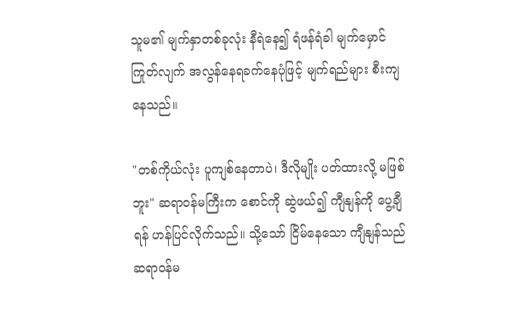သူမ၏ မျက်နှာတစ်ခုလုံး နီရဲနေ၍ ရံဖန်ရံခါ မျက်မှောင်ကြုတ်လျက် အလွန်နေရခက်နေပုံဖြင့် မျက်ရည်များ စီးကျနေသည်။

"တစ်ကိုယ်လုံး ပူကျစ်နေတာပဲ၊ ဒီလိုမျိုး ပတ်ထားလို့ မဖြစ်ဘူး" ဆရာဝန်မကြီးက စောင်ကို ဆွဲဖယ်၍ ကျီနျန်ကို ပွေ့ချီရန် ဟန်ပြင်လိုက်သည်။ သို့သော် ငြိမ်နေသော ကျီနျန်သည် ဆရာဝန်မ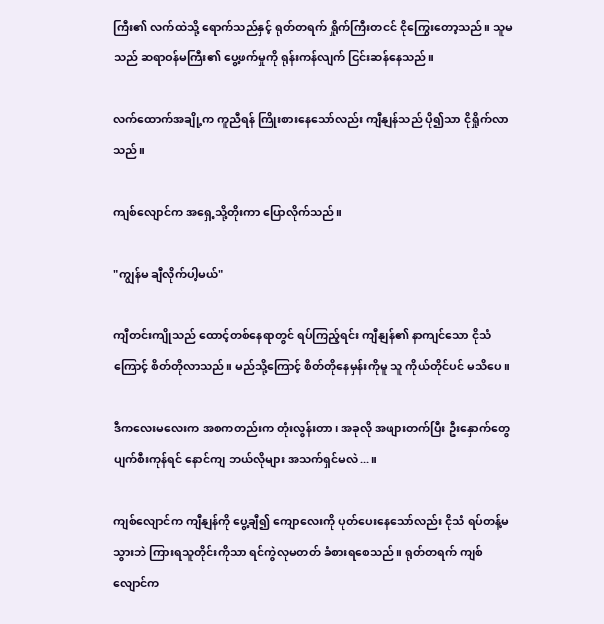ကြီး၏ လက်ထဲသို့ ရောက်သည်နှင့် ရုတ်တရက် ရှိုက်ကြီးတငင် ငိုကြွေးတော့သည်။ သူမသည် ဆရာဝန်မကြီး၏ ပွေ့ဖက်မှုကို ရုန်းကန်လျက် ငြင်းဆန်နေသည်။

လက်ထောက်အချို့က ကူညီရန် ကြိုးစားနေသော်လည်း ကျီနျန်သည် ပို၍သာ ငိုရှိုက်လာသည်။

ကျစ်လျောင်က အရှေ့သို့တိုးကာ ပြောလိုက်သည်။

"ကျွန်မ ချီလိုက်ပါ့မယ်"

ကျီတင်းကျိုသည် ထောင့်တစ်နေရာတွင် ရပ်ကြည့်ရင်း ကျီနျန်၏ နာကျင်သော ငိုသံကြောင့် စိတ်တိုလာသည်။ မည်သို့ကြောင့် စိတ်တိုနေမှန်းကိုမူ သူ ကိုယ်တိုင်ပင် မသိပေ။

ဒီကလေးမလေးက အစကတည်းက တုံးလွန်းတာ၊ အခုလို အဖျားတက်ပြီး ဦးနှောက်တွေ ပျက်စီးကုန်ရင် နောင်ကျ ဘယ်လိုများ အသက်ရှင်မလဲ...။

ကျစ်လျောင်က ကျီနျန်ကို ပွေ့ချီ၍ ကျောလေးကို ပုတ်ပေးနေသော်လည်း ငိုသံ ရပ်တန့်မသွားဘဲ ကြားရသူတိုင်းကိုသာ ရင်ကွဲလုမတတ် ခံစားရစေသည်။ ရုတ်တရက် ကျစ်လျောင်က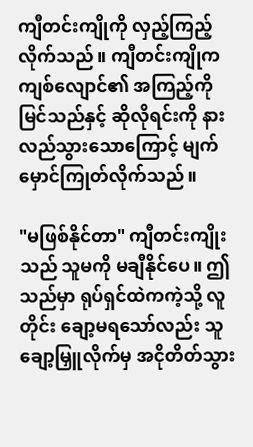ကျီတင်းကျိုကို လှည့်ကြည့်လိုက်သည်။ ကျီတင်းကျိုက ကျစ်လျောင်၏ အကြည့်ကို မြင်သည်နှင့် ဆိုလိုရင်းကို နားလည်သွားသောကြောင့် မျက်မှောင်ကြုတ်လိုက်သည်။

"မဖြစ်နိုင်တာ" ကျီတင်းကျိုးသည် သူမကို မချီနိုင်ပေ။ ဤသည်မှာ ရုပ်ရှင်ထဲကကဲ့သို့ လူတိုင်း ချော့မရသော်လည်း သူချော့မြှူလိုက်မှ အငိုတိတ်သွား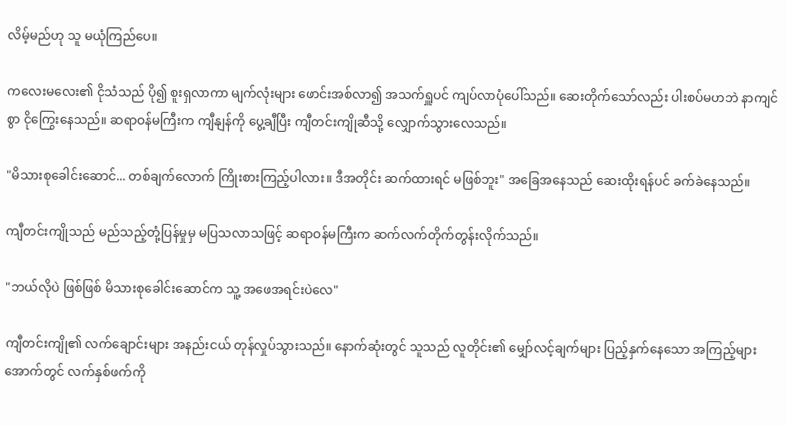လိမ့်မည်ဟု သူ မယုံကြည်ပေ။

ကလေးမလေး၏ ငိုသံသည် ပို၍ စူးရှလာကာ မျက်လုံးများ ဖောင်းအစ်လာ၍ အသက်ရှူပင် ကျပ်လာပုံပေါ်သည်။ ဆေးတိုက်သော်လည်း ပါးစပ်မဟဘဲ နာကျင်စွာ ငိုကြွေးနေသည်။ ဆရာဝန်မကြီးက ကျီနျန်ကို ပွေ့ချီပြီး ကျီတင်းကျိုဆီသို့ လျှောက်သွားလေသည်။

"မိသားစုခေါင်းဆောင်... တစ်ချက်လောက် ကြိုးစားကြည့်ပါလား။ ဒီအတိုင်း ဆက်ထားရင် မဖြစ်ဘူး" အခြေအနေသည် ဆေးထိုးရန်ပင် ခက်ခဲနေသည်။

ကျီတင်းကျိုသည် မည်သည့်တုံ့ပြန်မှုမှ မပြသလာသဖြင့် ဆရာဝန်မကြီးက ဆက်လက်တိုက်တွန်းလိုက်သည်။

"ဘယ်လိုပဲ ဖြစ်ဖြစ် မိသားစုခေါင်းဆောင်က သူ့ အဖေအရင်းပဲလေ"

ကျီတင်းကျို၏ လက်ချောင်းများ အနည်းငယ် တုန်လှုပ်သွားသည်။ နောက်ဆုံးတွင် သူသည် လူတိုင်း၏ မျှော်လင့်ချက်များ ပြည့်နှက်နေသော အကြည့်များအောက်တွင် လက်နှစ်ဖက်ကို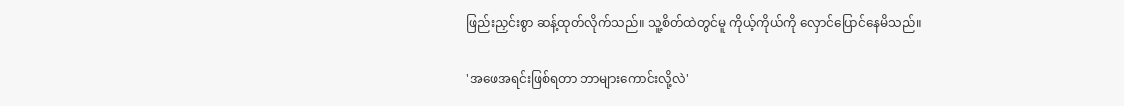ဖြည်းညှင်းစွာ ဆန့်ထုတ်လိုက်သည်။ သူ့စိတ်ထဲတွင်မူ ကိုယ့်ကိုယ်ကို လှောင်ပြောင်နေမိသည်။

'အဖေအရင်းဖြစ်ရတာ ဘာများကောင်းလို့လဲ'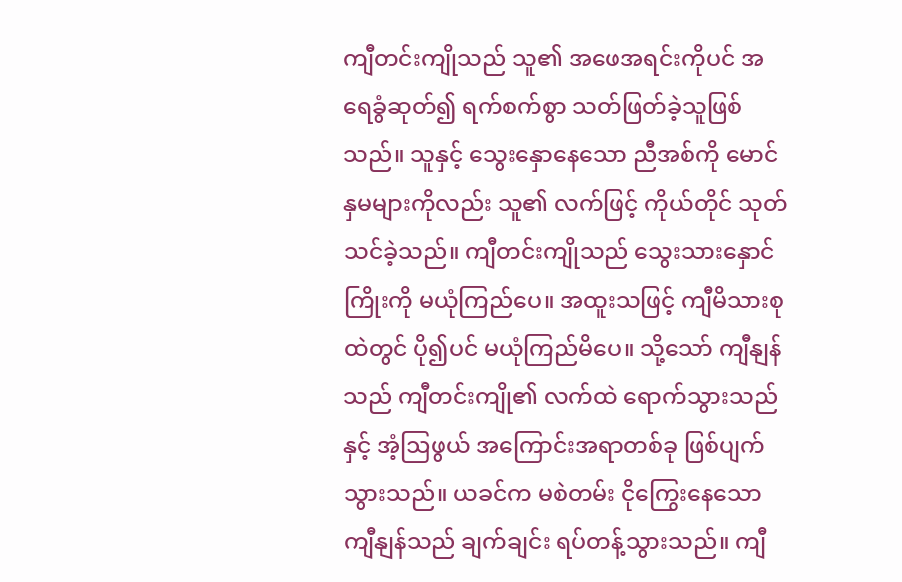ကျီတင်းကျိုသည် သူ၏ အဖေအရင်းကိုပင် အရေခွံဆုတ်၍ ရက်စက်စွာ သတ်ဖြတ်ခဲ့သူဖြစ်သည်။ သူနှင့် သွေးနှောနေသော ညီအစ်ကို မောင်နှမများကိုလည်း သူ၏ လက်ဖြင့် ကိုယ်တိုင် သုတ်သင်ခဲ့သည်။ ကျီတင်းကျိုသည် သွေးသားနှောင်ကြိုးကို မယုံကြည်ပေ။ အထူးသဖြင့် ကျီမိသားစုထဲတွင် ပို၍ပင် မယုံကြည်မိပေ။ သို့သော် ကျီနျန်သည် ကျီတင်းကျို၏ လက်ထဲ ရောက်သွားသည်နှင့် အံ့ဩဖွယ် အကြောင်းအရာတစ်ခု ဖြစ်ပျက်သွားသည်။ ယခင်က မစဲတမ်း ငိုကြွေးနေသော ကျီနျန်သည် ချက်ချင်း ရပ်တန့်သွားသည်။ ကျီ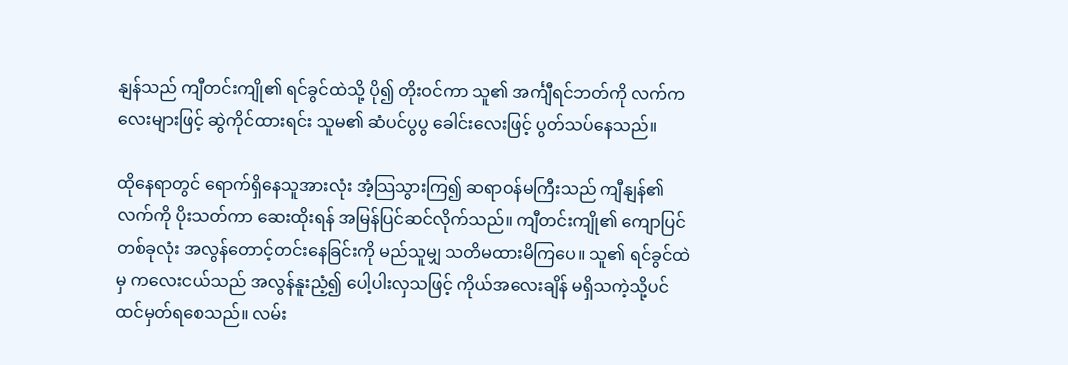နျန်သည် ကျီတင်းကျို၏ ရင်ခွင်ထဲသို့ ပို၍ တိုးဝင်ကာ သူ၏ အင်္ကျီရင်ဘတ်ကို လက်ကလေးများဖြင့် ဆွဲကိုင်ထားရင်း သူမ၏ ဆံပင်ပွပွ ခေါင်းလေးဖြင့် ပွတ်သပ်နေသည်။

ထိုနေရာတွင် ရောက်ရှိနေသူအားလုံး အံ့သြသွားကြ၍ ဆရာဝန်မကြီးသည် ကျီနျန်၏ လက်ကို ပိုးသတ်ကာ ဆေးထိုးရန် အမြန်ပြင်ဆင်လိုက်သည်။ ကျီတင်းကျို၏ ကျောပြင်တစ်ခုလုံး အလွန်တောင့်တင်းနေခြင်းကို မည်သူမျှ သတိမထားမိကြပေ။ သူ၏ ရင်ခွင်ထဲမှ ကလေးငယ်သည် အလွန်နူးညံ့၍ ပေါ့ပါးလှသဖြင့် ကိုယ်အလေးချိန် မရှိသကဲ့သို့ပင် ထင်မှတ်ရစေသည်။ လမ်း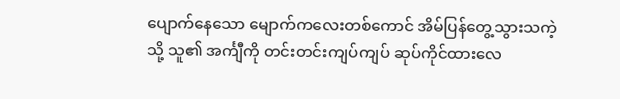ပျောက်နေသော မျောက်ကလေးတစ်ကောင် အိမ်ပြန်တွေ့သွားသကဲ့သို့ သူ၏ အင်္ကျီကို တင်းတင်းကျပ်ကျပ် ဆုပ်ကိုင်ထားလေ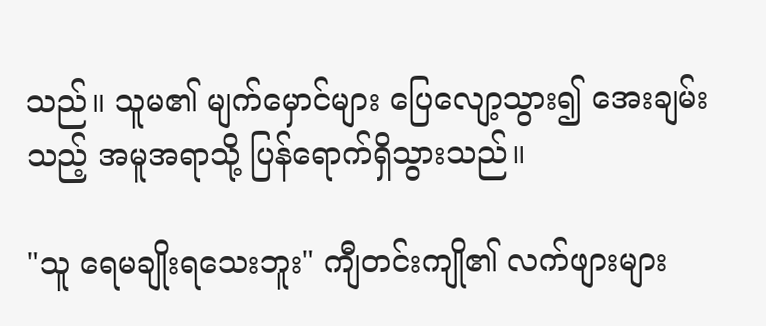သည်။ သူမ၏ မျက်မှောင်များ ပြေလျော့သွား၍ အေးချမ်းသည့် အမူအရာသို့ ပြန်ရောက်ရှိသွားသည်။

"သူ ရေမချိုးရသေးဘူး" ကျီတင်းကျို၏ လက်ဖျားများ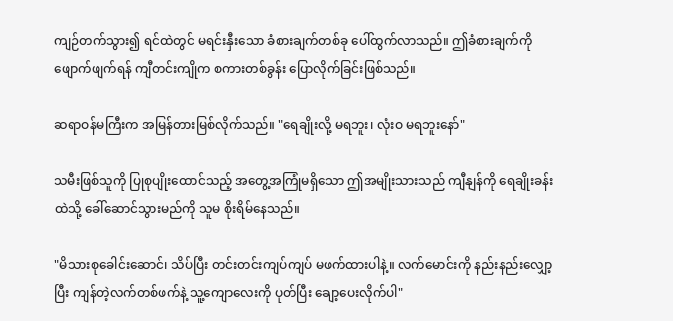ကျဉ်တက်သွား၍ ရင်ထဲတွင် မရင်းနှီးသော ခံစားချက်တစ်ခု ပေါ်ထွက်လာသည်။ ဤခံစားချက်ကို ဖျောက်ဖျက်ရန် ကျီတင်းကျိုက စကားတစ်ခွန်း ပြောလိုက်ခြင်းဖြစ်သည်။

ဆရာဝန်မကြီးက အမြန်တားမြစ်လိုက်သည်။ "ရေချိုးလို့ မရဘူး၊ လုံးဝ မရဘူးနော်"

သမီးဖြစ်သူကို ပြုစုပျိုးထောင်သည့် အတွေ့အကြုံမရှိသော ဤအမျိုးသားသည် ကျီနျန်ကို ရေချိုးခန်းထဲသို့ ခေါ်ဆောင်သွားမည်ကို သူမ စိုးရိမ်နေသည်။

"မိသားစုခေါင်းဆောင်၊ သိပ်ပြီး တင်းတင်းကျပ်ကျပ် မဖက်ထားပါနဲ့။ လက်မောင်းကို နည်းနည်းလျှော့ပြီး ကျန်တဲ့လက်တစ်ဖက်နဲ့ သူ့ကျောလေးကို ပုတ်ပြီး ချော့ပေးလိုက်ပါ"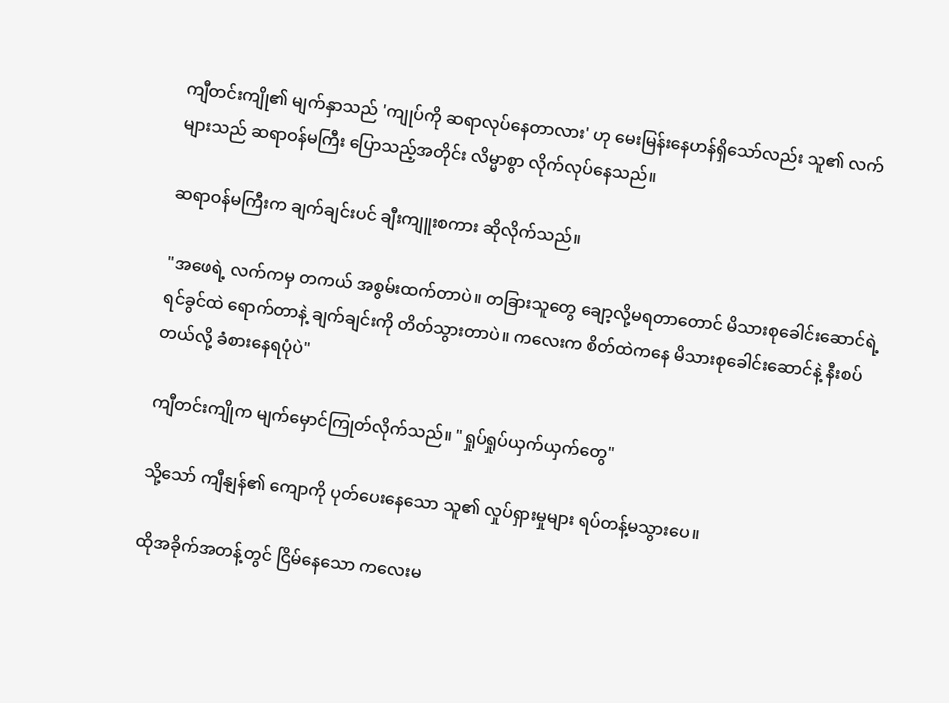ကျီတင်းကျို၏ မျက်နှာသည် 'ကျုပ်ကို ဆရာလုပ်နေတာလား' ဟု မေးမြန်းနေဟန်ရှိသော်လည်း သူ၏ လက်များသည် ဆရာဝန်မကြီး ပြောသည့်အတိုင်း လိမ္မာစွာ လိုက်လုပ်နေသည်။

ဆရာဝန်မကြီးက ချက်ချင်းပင် ချီးကျူးစကား ဆိုလိုက်သည်။

"အဖေရဲ့ လက်ကမှ တကယ် အစွမ်းထက်တာပဲ။ တခြားသူတွေ ချော့လို့မရတာတောင် မိသားစုခေါင်းဆောင်ရဲ့ ရင်ခွင်ထဲ ရောက်တာနဲ့ ချက်ချင်းကို တိတ်သွားတာပဲ။ ကလေးက စိတ်ထဲကနေ မိသားစုခေါင်းဆောင်နဲ့ နီးစပ်တယ်လို့ ခံစားနေရပုံပဲ"

ကျီတင်းကျိုက မျက်မှောင်ကြုတ်လိုက်သည်။ "ရှုပ်ရှုပ်ယှက်ယှက်တွေ"

သို့သော် ကျီနျန်၏ ကျောကို ပုတ်ပေးနေသော သူ၏ လှုပ်ရှားမှုများ ရပ်တန့်မသွားပေ။

ထိုအခိုက်အတန့်တွင် ငြိမ်နေသော ကလေးမ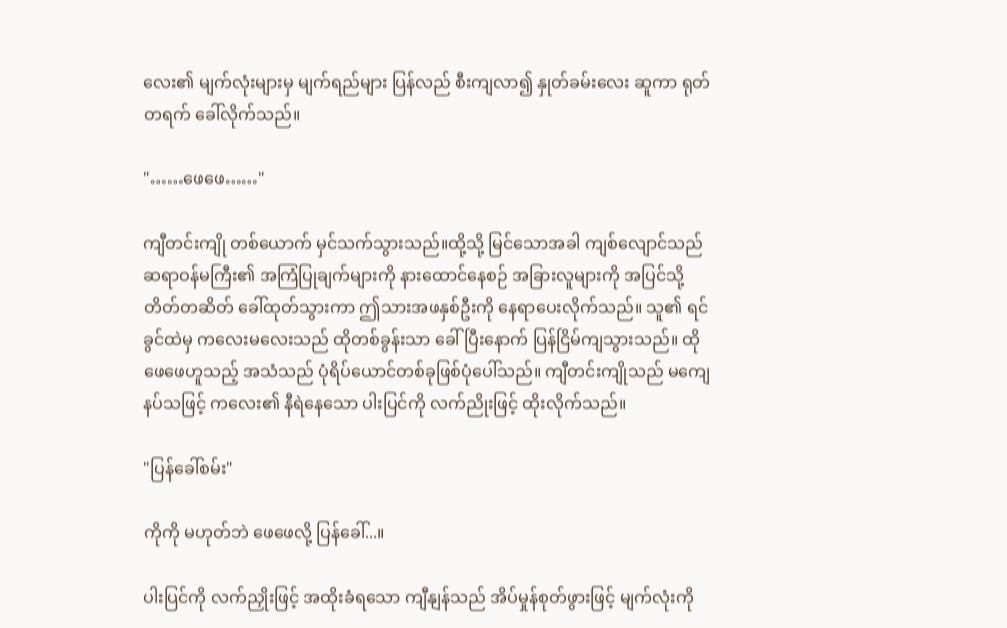လေး၏ မျက်လုံးများမှ မျက်ရည်များ ပြန်လည် စီးကျလာ၍ နှုတ်ခမ်းလေး ဆူကာ ရုတ်တရက် ခေါ်လိုက်သည်။

"……ဖေဖေ……"

ကျီတင်းကျို တစ်ယောက် မှင်သက်သွားသည်။ထို့သို့ မြင်သောအခါ ကျစ်လျောင်သည် ဆရာဝန်မကြီး၏ အကြံပြုချက်များကို နားထောင်နေစဉ် အခြားလူများကို အပြင်သို့ တိတ်တဆိတ် ခေါ်ထုတ်သွားကာ ဤသားအဖနှစ်ဦးကို နေရာပေးလိုက်သည်။ သူ၏ ရင်ခွင်ထဲမှ ကလေးမလေးသည် ထိုတစ်ခွန်းသာ ခေါ်ပြီးနောက် ပြန်ငြိမ်ကျသွားသည်။ ထိုဖေဖေဟူသည့် အသံသည် ပုံရိပ်ယောင်တစ်ခုဖြစ်ပုံပေါ်သည်။ ကျီတင်းကျိုသည် မကျေနပ်သဖြင့် ကလေး၏ နီရဲနေသော ပါးပြင်ကို လက်ညိုးဖြင့် ထိုးလိုက်သည်။

"ပြန်ခေါ်စမ်း"

ကိုကို မဟုတ်ဘဲ ဖေဖေလို့ ပြန်ခေါ်...။

ပါးပြင်ကို လက်ညှိုးဖြင့် အထိုးခံရသော ကျီနျန်သည် အိပ်မှုန်စုတ်ဖွားဖြင့် မျက်လုံးကို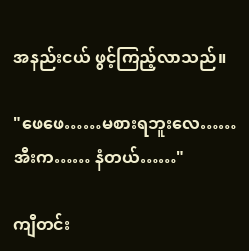အနည်းငယ် ဖွင့်ကြည့်လာသည်။

"ဖေဖေ……မစားရဘူးလေ…… အီးက…… နံတယ်……"

ကျီတင်း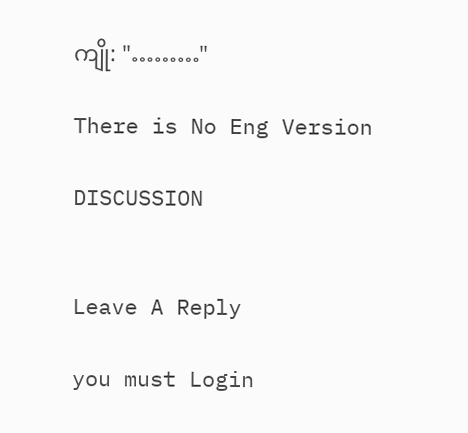ကျို: "………"

There is No Eng Version

DISCUSSION


Leave A Reply

you must Login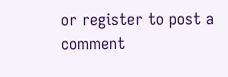or register to post a comment